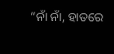“ନାଁ ନାଁ, ହାତରେ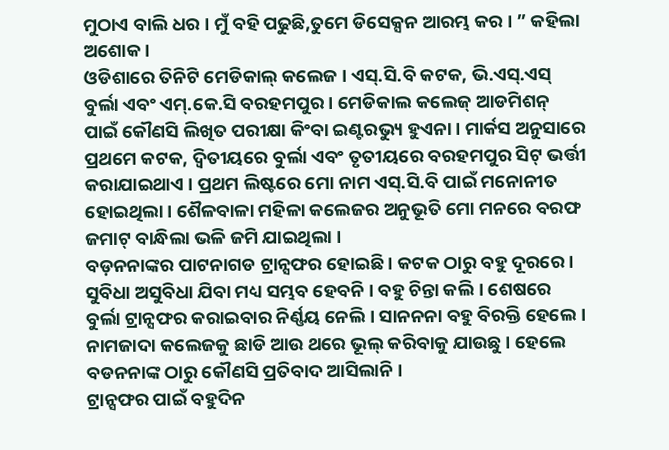ମୁଠାଏ ବାଲି ଧର । ମୁଁ ବହି ପଢୁଛି,ତୁମେ ଡିସେକ୍ସନ ଆରମ୍ଭ କର । ” କହିଲା ଅଶୋକ ।
ଓଡିଶାରେ ତିନିଟି ମେଡିକାଲ୍ କଲେଜ । ଏସ୍.ସି.ବି କଟକ, ଭି.ଏସ୍.ଏସ୍ ବୁର୍ଲା ଏବଂ ଏମ୍.କେ.ସି ବରହମପୁର । ମେଡିକାଲ କଲେଜ୍ ଆଡମିଶନ୍ ପାଇଁ କୌଣସି ଲିଖିତ ପରୀକ୍ଷା କିଂବା ଇଣ୍ଟରଭ୍ୟୁ ହୁଏନା । ମାର୍କସ ଅନୁସାରେ ପ୍ରଥମେ କଟକ, ଦ୍ୱିତୀୟରେ ବୁର୍ଲା ଏବଂ ତୃତୀୟରେ ବରହମପୁର ସିଟ୍ ଭର୍ତ୍ତୀ କରାଯାଇଥାଏ । ପ୍ରଥମ ଲିଷ୍ଟରେ ମୋ ନାମ ଏସ୍.ସି.ବି ପାଇଁ ମନୋନୀତ ହୋଇଥିଲା । ଶୈଳବାଳା ମହିଳା କଲେଜର ଅନୁଭୂତି ମୋ ମନରେ ବରଫ ଜମାଟ୍ ବାନ୍ଧିଲା ଭଳି ଜମି ଯାଇଥିଲା ।
ବଡ଼ନନାଙ୍କର ପାଟନାଗଡ ଟ୍ରାନ୍ସଫର ହୋଇଛି । କଟକ ଠାରୁ ବହୁ ଦୂରରେ । ସୁବିଧା ଅସୁବିଧା ଯିବା ମଧ୍ୟ ସମ୍ଭବ ହେବନି । ବହୁ ଚିନ୍ତା କଲି । ଶେଷରେ ବୁର୍ଲା ଟ୍ରାନ୍ସଫର କରାଇବାର ନିର୍ଣ୍ଣୟ ନେଲି । ସାନନନା ବହୁ ବିରକ୍ତି ହେଲେ । ନାମଜାଦା କଲେଜକୁ ଛାଡି ଆଉ ଥରେ ଭୂଲ୍ କରିବାକୁ ଯାଉଛୁ । ହେଲେ ବଡନନାଙ୍କ ଠାରୁ କୌଣସି ପ୍ରତିବାଦ ଆସିଲାନି ।
ଟ୍ରାନ୍ସଫର ପାଇଁ ବହୁଦିନ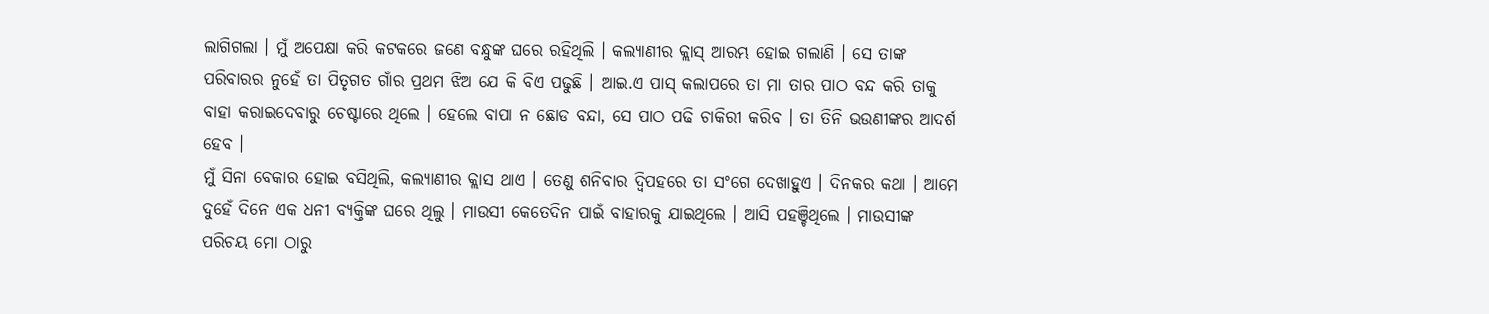ଲାଗିଗଲା । ମୁଁ ଅପେକ୍ଷା କରି କଟକରେ ଜଣେ ବନ୍ଧୁଙ୍କ ଘରେ ରହିଥିଲି । କଲ୍ୟାଣୀର କ୍ଲାସ୍ ଆରମ୍ଭ ହୋଇ ଗଲାଣି । ସେ ତାଙ୍କ ପରିବାରର ନୁହେଁ ତା ପିତୃଗତ ଗାଁର ପ୍ରଥମ ଝିଅ ଯେ କି ବିଏ ପଢୁଛି । ଆଇ.ଏ ପାସ୍ କଲାପରେ ତା ମା ତାର ପାଠ ବନ୍ଦ କରି ତାକୁ ବାହା କରାଇଦେବାରୁ ଚେଷ୍ଟାରେ ଥିଲେ । ହେଲେ ବାପା ନ ଛୋଡ ବନ୍ଦା, ସେ ପାଠ ପଢି ଚାକିରୀ କରିବ । ତା ତିନି ଭଉଣୀଙ୍କର ଆଦର୍ଶ ହେବ ।
ମୁଁ ସିନା ବେକାର ହୋଇ ବସିଥିଲି, କଲ୍ୟାଣୀର କ୍ଲାସ ଥାଏ । ତେଣୁ ଶନିବାର ଦ୍ୱିପହରେ ତା ସଂଗେ ଦେଖାହୁଏ । ଦିନକର କଥା । ଆମେ ଦୁହେଁ ଦିନେ ଏକ ଧନୀ ବ୍ୟକ୍ତିଙ୍କ ଘରେ ଥିଲୁ । ମାଉସୀ କେତେଦିନ ପାଇଁ ବାହାରକୁ ଯାଇଥିଲେ । ଆସି ପହଞ୍ଚିଥିଲେ । ମାଉସୀଙ୍କ ପରିଚୟ ମୋ ଠାରୁ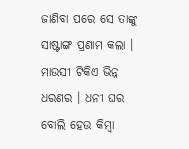ଜାଣିବା ପରେ ସେ ତାଙ୍କୁ ସାଷ୍ଟାଙ୍ଗ ପ୍ରଣାମ କଲା । ମାଉସୀ ଟିକିଏ ଭିନ୍ନ ଧରଣର । ଧନୀ ଘର ବୋଲି ହେଉ କିମ୍ବା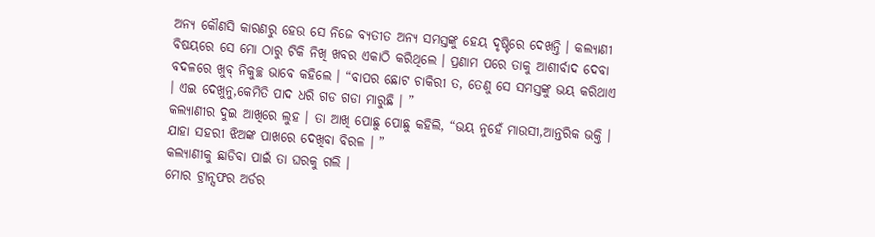ଅନ୍ୟ କୌଣସି କାରଣରୁ ହେଉ ସେ ନିଜେ ବ୍ୟତୀତ ଅନ୍ୟ ସମସ୍ତଙ୍କୁ ହେୟ ଦୃଷ୍ଟିରେ ଦେଖନ୍ତି । କଲ୍ୟାଣୀ ବିଷୟରେ ସେ ମୋ ଠାରୁ ଟିକି ନିଖି ଖବର ଏକାଠି କରିଥିଲେ । ପ୍ରଣାମ ପରେ ତାକୁ ଆଶୀର୍ବାଦ ଦେବା ବଦଳରେ ଖୁବ୍ ନିକୁଚ୍ଛ ଭାବେ କହିଲେ । “ବାପର ଛୋଟ ଚାକିରୀ ତ, ତେଣୁ ସେ ସମସ୍ତଙ୍କୁ ଭୟ କରିଥାଏ । ଏଇ ଦେଖୁନୁ,କେମିତି ପାଦ ଧରି ଗଡ ଗଡା ମାରୁଛି । ”
କଲ୍ୟାଣୀର ଦୁଇ ଆଖିରେ ଲୁହ । ତା ଆଖି ପୋଛୁ ପୋଛୁ କହିଲି, “ଭୟ ନୁହେଁ ମାଉସୀ,ଆନ୍ତରିକ ଭକ୍ତି । ଯାହା ସହରୀ ଝିଅଙ୍କ ପାଖରେ ଦେଖିବା ବିରଳ । ”
କଲ୍ୟାଣୀକୁ ଛାଡିବା ପାଇଁ ତା ଘରକୁ ଗଲି ।
ମୋର ଟ୍ରାନ୍ସଫର ଅର୍ଡର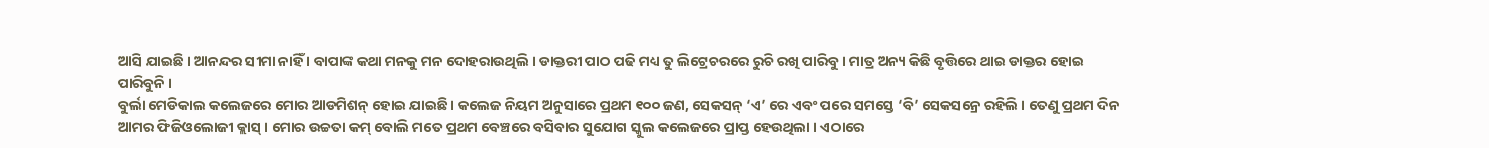ଆସି ଯାଇଛି । ଆନନ୍ଦର ସୀମା ନାହିଁ । ବାପାଙ୍କ କଥା ମନକୁ ମନ ଦୋହରାଉଥିଲି । ଡାକ୍ତରୀ ପାଠ ପଢି ମଧ୍ୟ ତୁ ଲିଟ୍ରେଚରରେ ରୁଚି ରଖି ପାରିବୁ । ମାତ୍ର ଅନ୍ୟ କିଛି ବୃତ୍ତିରେ ଥାଇ ଡାକ୍ତର ହୋଇ ପାରିବୁନି ।
ବୁର୍ଲା ମେଡିକାଲ କଲେଜରେ ମୋର ଆଡମିଶନ୍ ହୋଇ ଯାଇଛି । କଲେଜ ନିୟମ ଅନୁସାରେ ପ୍ରଥମ ୧୦୦ ଜଣ, ସେକସନ୍ ‘ଏ’ ରେ ଏବଂ ପରେ ସମସ୍ତେ ‘ବି’ ସେକସନ୍ରେ ରହିଲି । ତେଣୁ ପ୍ରଥମ ଦିନ ଆମର ଫିଜିଓଲୋଜୀ କ୍ଲାସ୍ । ମୋର ଉଚ୍ଚତା କମ୍ ବୋଲି ମତେ ପ୍ରଥମ ବେଞ୍ଚରେ ବସିବାର ସୁଯୋଗ ସ୍କୁଲ କଲେଜରେ ପ୍ରାପ୍ତ ହେଉଥିଲା । ଏଠାରେ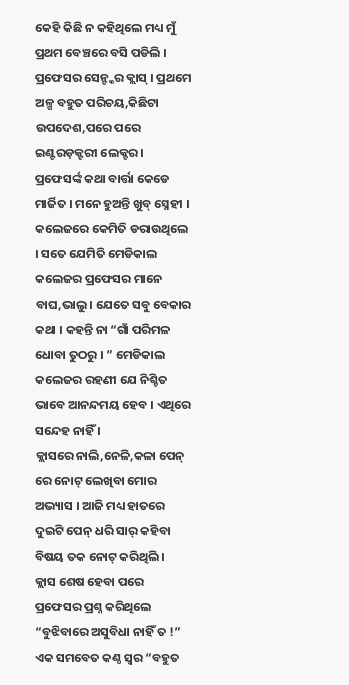କେହି କିଛି ନ କହିଥିଲେ ମଧ୍ୟ ମୁଁ ପ୍ରଥମ ବେଞ୍ଚରେ ବସି ପଡିଲି ।
ପ୍ରଫେସର ସେନ୍ଙ୍କର କ୍ଲାସ୍ । ପ୍ରଥମେ ଅଳ୍ପ ବହୁତ ପରିଚୟ,କିଛିଟା ଉପଦେଶ,ପରେ ପରେ ଇଣ୍ଟରଡ଼କ୍ଟରୀ ଲେକ୍ଚର । ପ୍ରଫେସର୍ଙ୍କ କଥା ବାର୍ତ୍ତା କେଡେ ମାର୍ଜିତ । ମନେ ହୁଅନ୍ତି ଖୁବ୍ ସ୍ନେହୀ । କଲେଜରେ କେମିତି ଡରାଉଥିଲେ । ସତେ ଯେମିତି ମେଡିକାଲ କଲେଜର ପ୍ରଫେସର ମାନେ ବାଘ,ଭାଲୁ । ଯେତେ ସବୁ ବେକାର କଥା । କହନ୍ତି ନା “ଗାଁ ପରିମଳ ଧୋବା ତୁଠରୁ । ” ମେଡିକାଲ କଲେଜର ରହଣୀ ଯେ ନିଶ୍ଚିତ ଭାବେ ଆନନ୍ଦମୟ ହେବ । ଏଥିରେ ସନ୍ଦେହ ନାହିଁ ।
କ୍ଲାସରେ ନାଲି,ନେଳି,କଳା ପେନ୍ ରେ ନୋଟ୍ ଲେଖିବା ମୋର ଅଭ୍ୟାସ । ଆଜି ମଧ୍ୟ ହାତରେ ଦୁଇଟି ପେନ୍ ଧରି ସାର୍ କହିବା ବିଷୟ ତକ ନୋଟ୍ କରିଥିଲି ।
କ୍ଲାସ ଶେଷ ହେବା ପରେ ପ୍ରଫେସର ପ୍ରଶ୍ନ କରିଥିଲେ “ବୁଝିବାରେ ଅସୁବିଧା ନାହିଁ ତ !”
ଏକ ସମବେତ କଣ୍ଠ ସ୍ୱର “ବହୁତ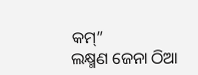କମ୍”
ଲକ୍ଷ୍ମଣ ଜେନା ଠିଆ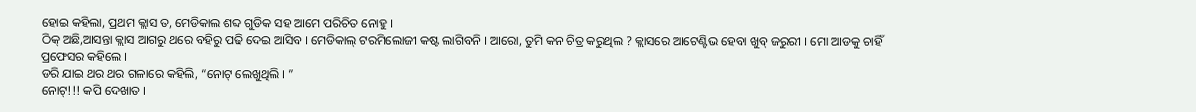ହୋଇ କହିଲା, ପ୍ରଥମ କ୍ଲାସ ତ, ମେଡିକାଲ ଶବ୍ଦ ଗୁଡିକ ସହ ଆମେ ପରିଚିତ ନୋହୁ ।
ଠିକ୍ ଅଛି,ଆସନ୍ତା କ୍ଲାସ ଆଗରୁ ଥରେ ବହିରୁ ପଢି ଦେଇ ଆସିବ । ମେଡିକାଲ୍ ଟରମିଲୋଜୀ କଷ୍ଟ ଲାଗିବନି । ଆରୋ, ତୁମି କନ ଚିତ୍ର କରୁଥିଲ ? କ୍ଲାସରେ ଆଟେଣ୍ଟିଭ ହେବା ଖୁବ୍ ଜରୁରୀ । ମୋ ଆଡକୁ ଚାହିଁ ପ୍ରଫେସର କହିଲେ ।
ଡରି ଯାଇ ଥର ଥର ଗଳାରେ କହିଲି, “ନୋଟ୍ ଲେଖୁଥିଲି । ”
ନୋଟ୍!!! କପି ଦେଖାତ ।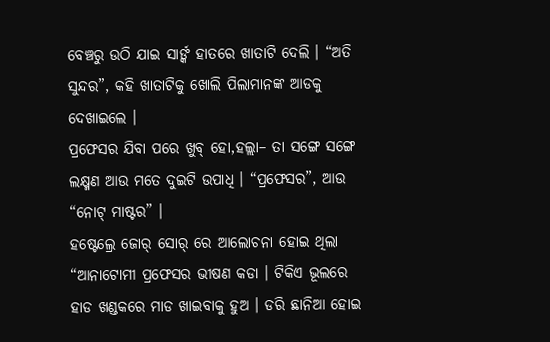ବେଞ୍ଚରୁ ଉଠି ଯାଇ ସାର୍ଙ୍କ ହାତରେ ଖାତାଟି ଦେଲି । “ଅତି ସୁନ୍ଦର”, କହି ଖାତାଟିକୁ ଖୋଲି ପିଲାମାନଙ୍କ ଆଡକୁ ଦେଖାଇଲେ ।
ପ୍ରଫେସର ଯିବା ପରେ ଖୁବ୍ ହୋ,ହଲ୍ଲା– ତା ସଙ୍ଗେ ସଙ୍ଗେ ଲକ୍ଷ୍ମଣ ଆଉ ମତେ ଦୁଇଟି ଉପାଧି । “ପ୍ରଫେସର”, ଆଉ “ନୋଟ୍ ମାଷ୍ଟର” ।
ହଷ୍ଟେଲ୍ରେ ଜୋର୍ ସୋର୍ ରେ ଆଲୋଚନା ହୋଇ ଥିଲା “ଆନାଟୋମୀ ପ୍ରଫେସର ଭୀଷଣ କଡା । ଟିକିଏ ଭୂଲରେ ହାଡ ଖଣ୍ଡକରେ ମାଡ ଖାଇବାକୁ ହୁଅ । ଡରି ଛାନିଆ ହୋଇ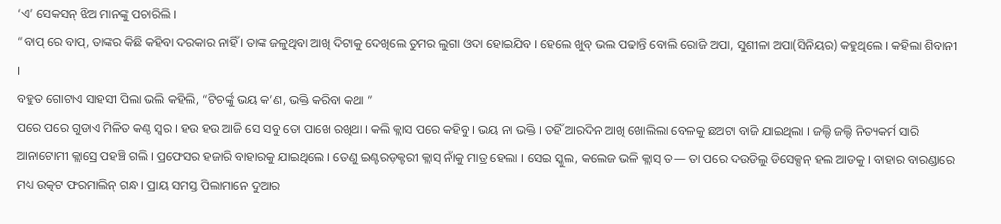‘ଏ’ ସେକସନ୍ ଝିଅ ମାନଙ୍କୁ ପଚାରିଲି ।
“ବାପ୍ ରେ ବାପ୍, ତାଙ୍କର କିଛି କହିବା ଦରକାର ନାହିଁ । ତାଙ୍କ ଜଳୁଥିବା ଆଖି ଦିଟାକୁ ଦେଖିଲେ ତୁମର ଲୁଗା ଓଦା ହୋଇଯିବ । ହେଲେ ଖୁବ୍ ଭଲ ପଢାନ୍ତି ବୋଲି ରୋଜି ଅପା, ସୁଶୀଳା ଅପା(ସିନିୟର) କହୁଥିଲେ । କହିଲା ଶିବାନୀ ।
ବହୁତ ଗୋଟାଏ ସାହସୀ ପିଲା ଭଲି କହିଲି, “ଟିଚର୍ଙ୍କୁ ଭୟ କ’ଣ, ଭକ୍ତି କରିବା କଥା ”
ପରେ ପରେ ଗୁଡାଏ ମିଳିତ କଣ୍ଠ ସ୍ୱର । ହଉ ହଉ ଆଜି ସେ ସବୁ ତୋ ପାଖେ ରଖିଥା । କଲି କ୍ଲାସ ପରେ କହିବୁ । ଭୟ ନା ଭକ୍ତି । ତହିଁ ଆରଦିନ ଆଖି ଖୋଲିଲା ବେଳକୁ ଛଅଟା ବାଜି ଯାଇଥିଲା । ଜଲ୍ଦି ଜଲ୍ଦି ନିତ୍ୟକର୍ମ ସାରି ଆନାଟୋମୀ କ୍ଲାସ୍ରେ ପହଞ୍ଚି ଗଲି । ପ୍ରଫେସର ହଜାରି ବାହାରକୁ ଯାଇଥିଲେ । ତେଣୁ ଇଣ୍ଟରଡ଼କ୍ଟରୀ କ୍ଲାସ୍ ନାଁକୁ ମାତ୍ର ହେଲା । ସେଇ ସ୍କୁଲ, କଲେଜ ଭଳି କ୍ଲାସ୍ ତ— ତା ପରେ ଦଉଡିଲୁ ଡିସେକ୍ସନ୍ ହଲ ଆଡକୁ । ବାହାର ବାରଣ୍ଡାରେ ମଧ୍ୟ ଉତ୍କଟ ଫରମାଲିନ୍ ଗନ୍ଧ । ପ୍ରାୟ ସମସ୍ତ ପିଲାମାନେ ଦୁଆର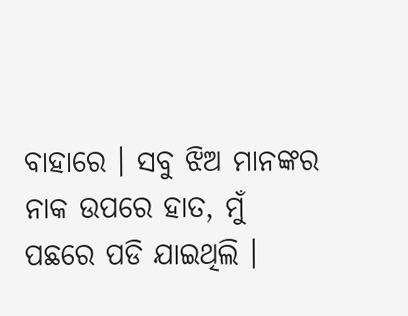ବାହାରେ । ସବୁ ଝିଅ ମାନଙ୍କର ନାକ ଉପରେ ହାତ, ମୁଁ ପଛରେ ପଡି ଯାଇଥିଲି ।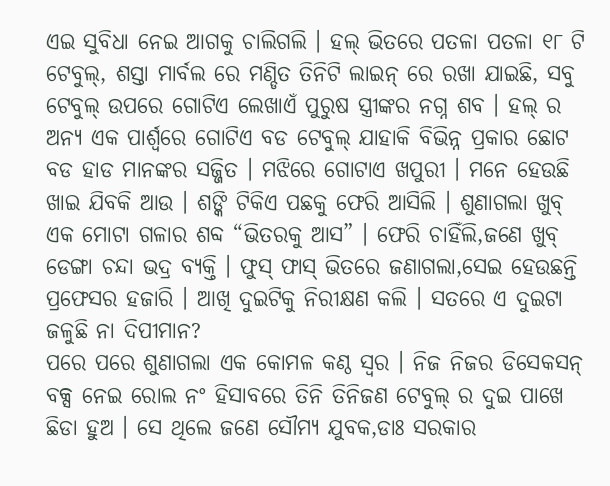ଏଇ ସୁବିଧା ନେଇ ଆଗକୁ ଚାଲିଗଲି । ହଲ୍ ଭିତରେ ପତଳା ପତଳା ୧୮ ଟି ଟେବୁଲ୍, ଶସ୍ତା ମାର୍ବଲ ରେ ମଣ୍ଡିତ ତିନିଟି ଲାଇନ୍ ରେ ରଖା ଯାଇଛି, ସବୁ ଟେବୁଲ୍ ଉପରେ ଗୋଟିଏ ଲେଖାଏଁ ପୁରୁଷ ସ୍ତ୍ରୀଙ୍କର ନଗ୍ନ ଶବ । ହଲ୍ ର ଅନ୍ୟ ଏକ ପାର୍ଶ୍ୱରେ ଗୋଟିଏ ବଡ ଟେବୁଲ୍ ଯାହାକି ବିଭିନ୍ନ ପ୍ରକାର ଛୋଟ ବଡ ହାଡ ମାନଙ୍କର ସଜ୍ଜିତ । ମଝିରେ ଗୋଟାଏ ଖପୁରୀ । ମନେ ହେଉଛି ଖାଇ ଯିବକି ଆଉ । ଶଙ୍କି ଟିକିଏ ପଛକୁ ଫେରି ଆସିଲି । ଶୁଣାଗଲା ଖୁବ୍ ଏକ ମୋଟା ଗଳାର ଶବ୍ଦ “ଭିତରକୁ ଆସ” । ଫେରି ଚାହିଁଲି,ଜଣେ ଖୁବ୍ ଡେଙ୍ଗା ଚନ୍ଦା ଭଦ୍ର ବ୍ୟକ୍ତି । ଫୁସ୍ ଫାସ୍ ଭିତରେ ଜଣାଗଲା,ସେଇ ହେଉଛନ୍ତି ପ୍ରଫେସର ହଜାରି । ଆଖି ଦୁଇଟିକୁ ନିରୀକ୍ଷଣ କଲି । ସତରେ ଏ ଦୁଇଟା ଜଳୁଛି ନା ଦିପୀମାନ?
ପରେ ପରେ ଶୁଣାଗଲା ଏକ କୋମଳ କଣ୍ଠ ସ୍ୱର । ନିଜ ନିଜର ଡିସେକସନ୍ ବକ୍ସ ନେଇ ରୋଲ ନଂ ହିସାବରେ ତିନି ତିନିଜଣ ଟେବୁଲ୍ ର ଦୁଇ ପାଖେ ଛିଡା ହୁଅ । ସେ ଥିଲେ ଜଣେ ସୌମ୍ୟ ଯୁବକ,ଡାଃ ସରକାର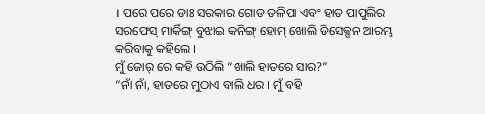। ପରେ ପରେ ଡାଃ ସରକାର ଗୋଡ ତଳିପା ଏବଂ ହାତ ପାପୁଲିର ସରଫେସ୍ ମାର୍କିଙ୍ଗ୍ ବୁଝାଇ କନିଙ୍ଗ୍ ହୋମ୍ ଖୋଲି ଡିସେକ୍ସନ ଆରମ୍ଭ କରିବାକୁ କହିଲେ ।
ମୁଁ ଜୋର୍ ରେ କହି ଉଠିଲି “ଖାଲି ହାତରେ ସାର?”
“ନାଁ ନାଁ, ହାତରେ ମୁଠାଏ ବାଲି ଧର । ମୁଁ ବହି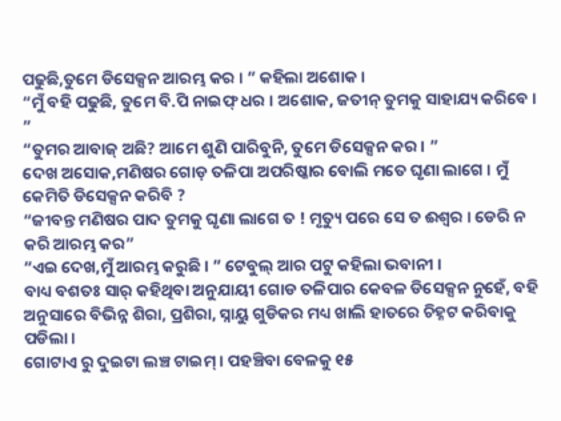ପଢୁଛି,ତୁମେ ଡିସେକ୍ସନ ଆରମ୍ଭ କର । ” କହିଲା ଅଶୋକ ।
“ମୁଁ ବହି ପଢୁଛି, ତୁମେ ବି.ପି ନାଇଫ୍ ଧର । ଅଶୋକ, ଜତୀନ୍ ତୁମକୁ ସାହାଯ୍ୟ କରିବେ । ”
“ତୁମର ଆବାଜ୍ ଅଛି? ଆମେ ଶୁଣି ପାରିବୁନି, ତୁମେ ଡିସେକ୍ସନ କର । ”
ଦେଖ ଅସୋକ,ମଣିଷର ଗୋଡ଼ ତଳିପା ଅପରିଷ୍କାର ବୋଲି ମତେ ଘୃଣା ଲାଗେ । ମୁଁ କେମିତି ଡିସେକ୍ସନ କରିବି ?
“ଜୀବନ୍ତ ମଣିଷର ପାଦ ତୁମକୁ ଘୃଣା ଲାଗେ ତ ! ମୃତ୍ୟୁ ପରେ ସେ ତ ଈଶ୍ୱର । ଡେରି ନ କରି ଆରମ୍ଭ କର”
“ଏଇ ଦେଖ,ମୁଁ ଆରମ୍ଭ କରୁଛି । ” ଟେବୁଲ୍ ଆର ପଟୁ କହିଲା ଭବାନୀ ।
ବାଧ୍ୟ ବଶତଃ ସାର୍ କହିଥିବା ଅନୁଯାୟୀ ଗୋଡ ତଳିପାର କେବଳ ଡିସେକ୍ସନ ନୁହେଁ, ବହି ଅନୁସାରେ ବିଭିନ୍ନ ଶିରା, ପ୍ରଶିରା, ସ୍ନାୟୁ ଗୁଡିକର ମଧ୍ୟ ଖାଲି ହାତରେ ଚିହ୍ନଟ କରିବାକୁ ପଡିଲା ।
ଗୋଟାଏ ରୁ ଦୁଇଟା ଲଞ୍ଚ ଟାଇମ୍ । ପହଞ୍ଚିବା ବେଳକୁ ୧୫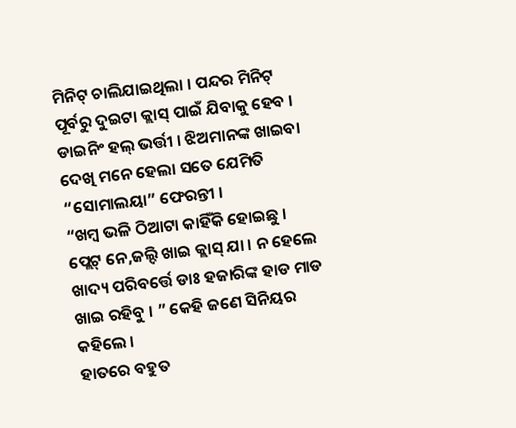ମିନିଟ୍ ଚାଲିଯାଇଥିଲା । ପନ୍ଦର ମିନିଟ୍ ପୂର୍ବରୁ ଦୁଇଟା କ୍ଲାସ୍ ପାଇଁ ଯିବାକୁ ହେବ । ଡାଇନିଂ ହଲ୍ ଭର୍ତ୍ତୀ । ଝିଅମାନଙ୍କ ଖାଇବା ଦେଖି ମନେ ହେଲା ସତେ ଯେମିତି “ସୋମାଲୟା” ଫେରନ୍ତୀ ।
“ଖମ୍ୱ ଭଳି ଠିଆଟା କାହିଁକି ହୋଇଛୁ । ପ୍ଲେଟ୍ ନେ,ଜଲ୍ଦି ଖାଇ କ୍ଲାସ୍ ଯା । ନ ହେଲେ ଖାଦ୍ୟ ପରିବର୍ତ୍ତେ ଡାଃ ହଜାରିଙ୍କ ହାଡ ମାଡ ଖାଇ ରହିବୁ । ” କେହି ଜଣେ ସିନିୟର କହିଲେ ।
ହାତରେ ବହୁତ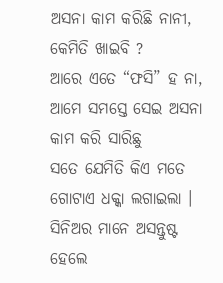ଅସନା କାମ କରିଛି ନାନୀ, କେମିତି ଖାଇବି ?
ଆରେ ଏତେ “ଫସି” ହ ନା, ଆମେ ସମସ୍ତେ ସେଇ ଅସନା କାମ କରି ସାରିଛୁ
ସତେ ଯେମିତି କିଏ ମତେ ଗୋଟାଏ ଧକ୍କା ଲଗାଇଲା । ସିନିଅର ମାନେ ଅସନ୍ତୁଷ୍ଟ ହେଲେ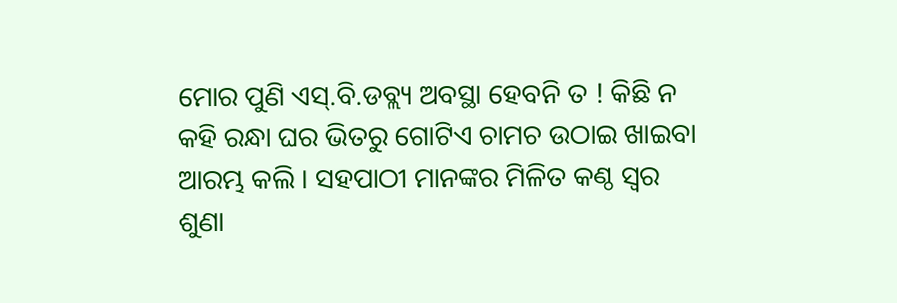ମୋର ପୁଣି ଏସ୍.ବି.ଡବ୍ଲ୍ୟ ଅବସ୍ଥା ହେବନି ତ ! କିଛି ନ କହି ରନ୍ଧା ଘର ଭିତରୁ ଗୋଟିଏ ଚାମଚ ଉଠାଇ ଖାଇବା ଆରମ୍ଭ କଲି । ସହପାଠୀ ମାନଙ୍କର ମିଳିତ କଣ୍ଠ ସ୍ୱର ଶୁଣା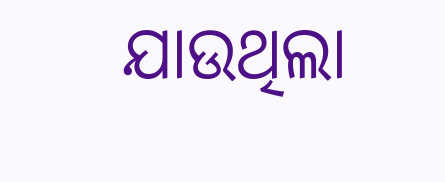ଯାଉଥିଲା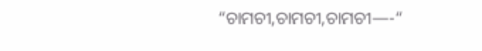“ଚାମଚୀ,ଚାମଚୀ,ଚାମଚୀ—-“